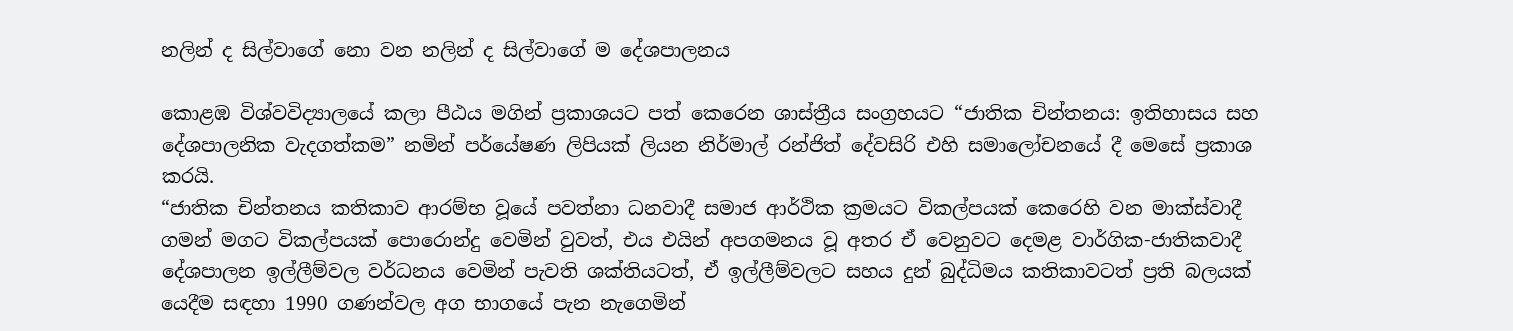නලින් ද සිල්වාගේ නො වන නලින් ද සිල්වාගේ ම දේශපාලනය

කොළඹ විශ්වවිද්‍යාලයේ කලා පීඨය මගින් ප්‍රකාශයට පත් කෙරෙන ශාස්ත්‍රීය සංග්‍රහයට “ජාතික චින්තනය: ඉතිහාසය සහ දේශපාලනික වැදගත්කම” නමින් පර්යේෂණ ලිපියක් ලියන නිර්මාල් රන්ජිත් දේවසිරි එහි සමාලෝචනයේ දී මෙසේ ප්‍රකාශ කරයි.
“ජාතික චින්තනය කතිකාව ආරම්භ වූයේ පවත්නා ධනවාදී සමාජ ආර්ථික ක්‍රමයට විකල්පයක් කෙරෙහි වන මාක්ස්වාදී ගමන් මගට විකල්පයක් පොරොන්දු වෙමින් වුවත්, එය එයින් අපගමනය වූ අතර ඒ වෙනුවට දෙමළ වාර්ගික-ජාතිකවාදී දේශපාලන ඉල්ලීම්වල වර්ධනය වෙමින් පැවති ශක්තියටත්, ඒ ඉල්ලීම්වලට සහය දුන් බුද්ධිමය කතිකාවටත් ප්‍රති බලයක් යෙදීම සඳහා 1990 ගණන්වල අග භාගයේ පැන නැගෙමින්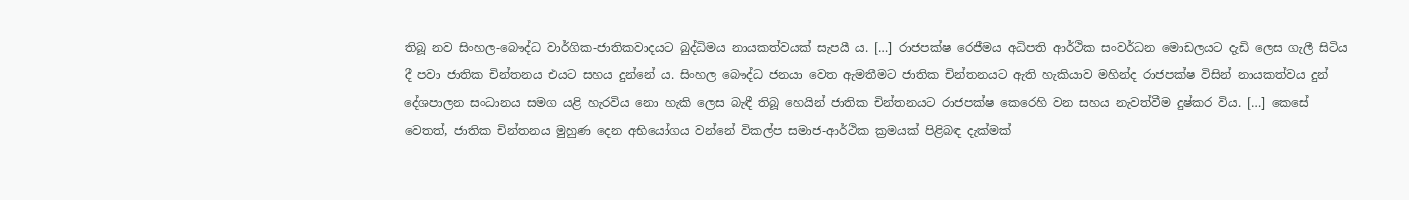තිබූ නව සිංහල-බෞද්ධ වාර්ගික-ජාතිකවාදයට බුද්ධිමය නායකත්වයක් සැපයී ය. […] රාජපක්ෂ රෙජීමය අධිපති ආර්ථික සංවර්ධන මොඩලයට දැඩි ලෙස ගැලී සිටිය දී පවා ජාතික චින්තනය එයට සහය දුන්නේ ය. සිංහල බෞද්ධ ජනයා වෙත ඇමතීමට ජාතික චින්තනයට ඇති හැකියාව මහින්ද රාජපක්ෂ විසින් නායකත්වය දුන් දේශපාලන සංධානය සමග යළි හැරවිය නො හැකි ලෙස බැඳී තිබූ හෙයින් ජාතික චින්තනයට රාජපක්ෂ කෙරෙහි වන සහය නැවත්වීම දුෂ්කර විය. […] කෙසේ වෙතත්, ජාතික චින්තනය මුහුණ දෙන අභියෝගය වන්නේ විකල්ප සමාජ-ආර්ථික ක්‍රමයක් පිළිබඳ දැක්මක්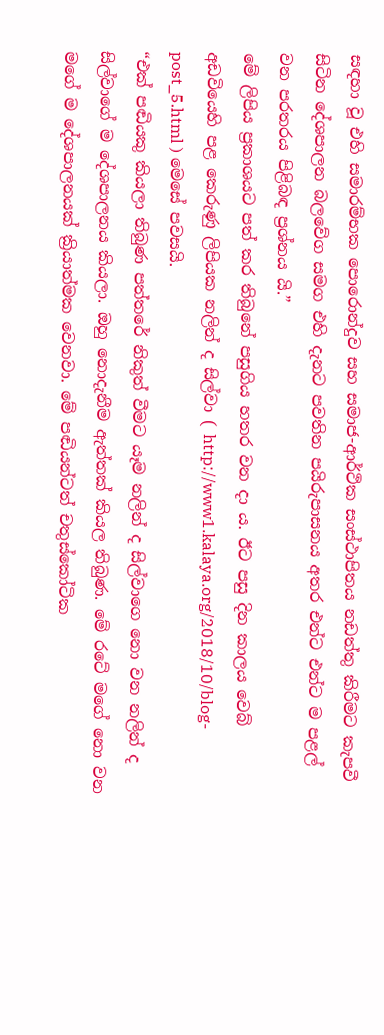සඳහා වූ එහි සමාරම්භක පොරොන්දුව සහ සමාජ-ආර්ථික සංස්ථාපිතය නඩත්තු කිරීමට කැපවී සිටින දේශපාලන බලවේග සමග එහි දැනට පවතින පයිරුපාසනය අතර එන්ට එන්ට ම පළල් වන පරතරය පිළිබඳ ප්‍රශ්නය යි.”
මේ ලිපිය ප්‍රකාශයට පත් කර තිබුනේ පසුගිය හතර වන දා ය. ඊට පසු දින කාලය වෙබ් අඩවියෙහි පළ කෙරුණු ලිපියක නලින් ද සිල්වා ( http://www1.kalaya.org/2018/10/blog-post_5.html ) මෙසේ පවසයි.
“එක් පඬියකු කියලා තිබුණ පත්තරේ නිකුත් වීමට යෑම නලින් ද සිල්වාගෙ නො වන නලින් ද සිල්වාගේ ම දේශපාලනය කියලා. ඔහු නොදැනීම ඇත්තක් කියල තිබුණ. මේ රටේ මගේ නො වන මගේ ම දේශපාලනයක් ක්‍රියාත්මක වෙනවා. මේ පඬියන්ටත් චතුස්කෝටික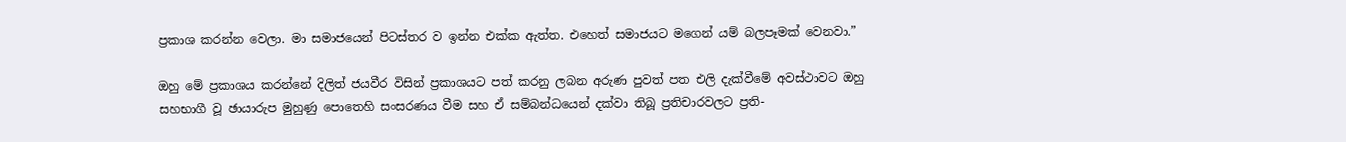ප්‍රකාශ කරන්න වෙලා. මා සමාජයෙන් පිටස්තර ව ඉන්න එක්ක ඇත්ත. එහෙත් සමාජයට මගෙන් යම් බලපෑමක් වෙනවා.”

ඔහු මේ ප්‍රකාශය කරන්නේ දිලිත් ජයවීර විසින් ප්‍රකාශයට පත් කරනු ලබන අරුණ පුවත් පත එලි දැක්වීමේ අවස්ථාවට ඔහු සහභාගී වූ ඡායාරුප මුහුණු පොතෙහි සංසරණය වීම සහ ඒ සම්බන්ධයෙන් දක්වා තිබූ ප්‍රතිචාරවලට ප්‍රති-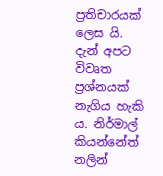ප්‍රතිචාරයක් ලෙස යි.
දැන් අපට විවෘත ප්‍රශ්නයක් නැගිය හැකි ය. නිර්මාල් කියන්නේත් නලින්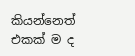කියන්නෙත් එකක් ම ද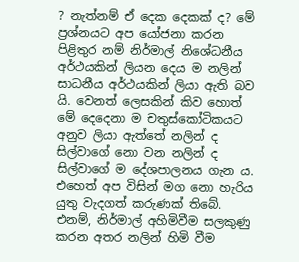? නැත්නම් ඒ දෙක දෙකක් ද? මේ ප්‍රශ්නයට අප යෝජනා කරන පිළිතුර නම් නිර්මාල් නිශේධනීය අර්ථයකින් ලියන දෙය ම නලින් සාධනීය අර්ථයකින් ලියා ඇති බව යි. වෙනත් ලෙසකින් කිව හොත් මේ දෙදෙනා ම චතුස්කෝටිකයට අනුව ලියා ඇත්තේ නලින් ද සිල්වාගේ නො වන නලින් ද සිල්වාගේ ම දේශපාලනය ගැන ය. එහෙත් අප විසින් මග නො හැරිය යුතු වැදගත් කරුණක් තිබේ. එනම්, නිර්මාල් අහිමිවීම සලකුණු කරන අතර නලින් හිමි වීම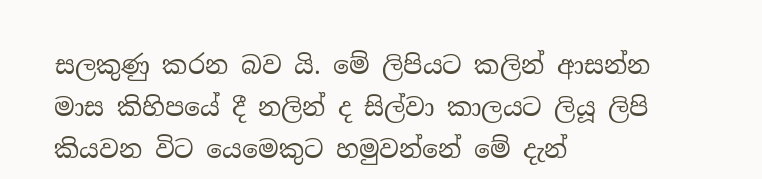සලකුණු කරන බව යි. මේ ලිපියට කලින් ආසන්න මාස කිහිපයේ දී නලින් ද සිල්වා කාලයට ලියූ ලිපි කියවන විට යෙමෙකුට හමුවන්නේ මේ දැන්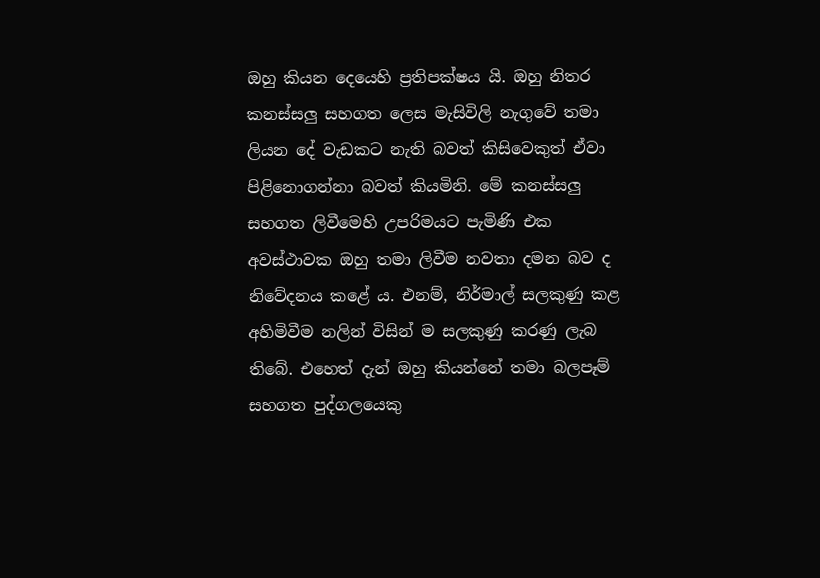ඔහු කියන දෙයෙහි ප්‍රතිපක්ෂය යි. ඔහු නිතර කනස්සලු සහගත ලෙස මැසිවිලි නැගුවේ තමා ලියන දේ වැඩකට නැති බවත් කිසිවෙකුත් ඒවා පිළිනොගන්නා බවත් කියමිනි. මේ කනස්සලු සහගත ලිවීමෙහි උපරිමයට පැමිණි එක අවස්ථාවක ඔහු තමා ලිවීම නවතා දමන බව ද නිවේදනය කළේ ය. එනම්, නිර්මාල් සලකුණු කළ අහිමිවීම නලින් විසින් ම සලකුණු කරණු ලැබ තිබේ. එහෙත් දැන් ඔහු කියන්නේ තමා බලපෑම් සහගත පුද්ගලයෙකු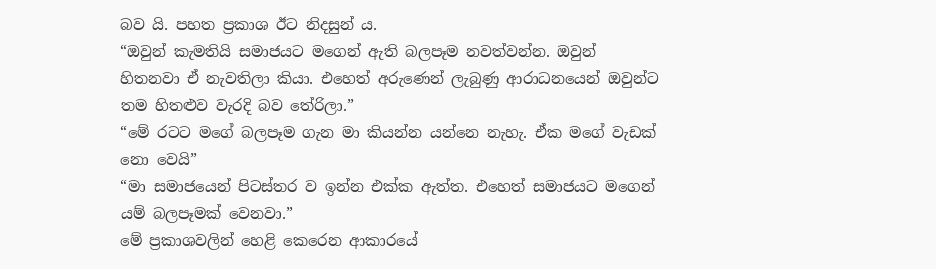බව යි. පහත ප්‍රකාශ ඊට නිදසුන් ය.
“ඔවුන් කැමතියි සමාජයට මගෙන් ඇති බලපෑම නවත්වන්න. ඔවුන් හිතනවා ඒ නැවතිලා කියා. එහෙත් අරුණෙන් ලැබුණු ආරාධනයෙන් ඔවුන්ට තම හිතළුව වැරදි බව තේරිලා.”
“මේ රටට මගේ බලපෑම ගැන මා කියන්න යන්නෙ නැහැ. ඒක මගේ වැඩක් නො වෙයි”
“මා සමාජයෙන් පිටස්තර ව ඉන්න එක්ක ඇත්ත. එහෙත් සමාජයට මගෙන් යම් බලපෑමක් වෙනවා.”
මේ ප්‍රකාශවලින් හෙළි කෙරෙන ආකාරයේ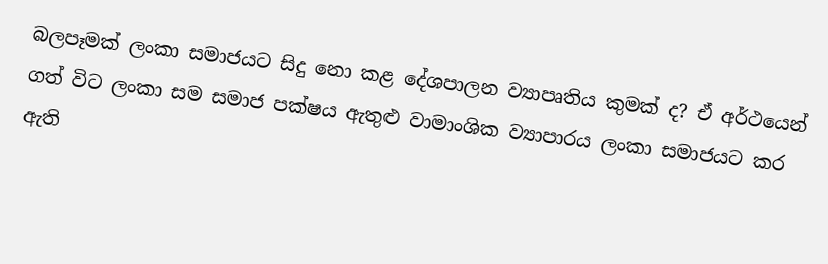බලපෑමක් ලංකා සමාජයට සිදු නො කළ දේශපාලන ව්‍යාපෘතිය කුමක් ද? ඒ අර්ථයෙන් ගත් විට ලංකා සම සමාජ පක්ෂය ඇතුළු වාමාංශික ව්‍යාපාරය ලංකා සමාජයට කර ඇති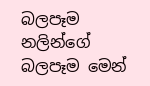බලපෑම නලින්ගේ බලපෑම මෙන්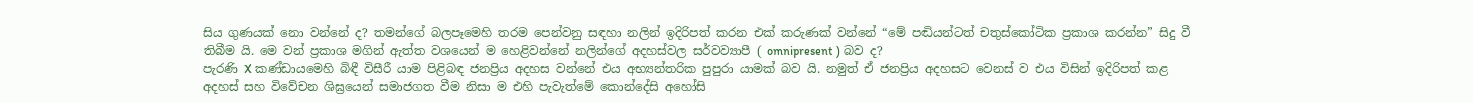සිය ගුණයක් නො වන්නේ ද? තමන්ගේ බලපෑමෙහි තරම පෙන්වනු සඳහා නලින් ඉදිරිපත් කරන එක් කරුණක් වන්නේ “මේ පඬියන්ටත් චතුස්කෝටික ප්‍රකාශ කරන්න” සිදු වී තිබීම යි. මෙ වන් ප්‍රකාශ මගින් ඇත්ත වශයෙන් ම හෙළිවන්නේ නලින්ගේ අදහස්වල සර්වව්‍යාපී ( omnipresent ) බව ද?
පැරණි X කණ්ඩායමෙහි බිඳී විසීරී යාම පිළිබඳ ජනප්‍රිය අදහස වන්නේ එය අභ්‍යන්තරික පුපුරා යාමක් බව යි. නමුත් ඒ ජනප්‍රිය අදහසට වෙනස් ව එය විසින් ඉදිරිපත් කළ අදහස් සහ විවේචන ශිඝ්‍රයෙන් සමාජගත වීම නිසා ම එහි පැවැත්මේ කොන්දේසි අහෝසි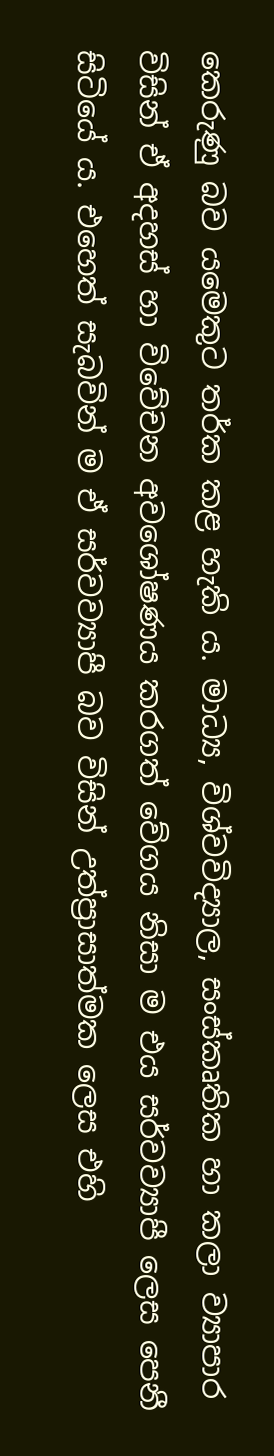කෙරුණු බව යමෙකුට තර්ක කළ හැකි ය. මාධ්‍ය, විශ්වවිද්‍යාල, සංස්කෘතික හා කලා ව්‍යාපාර විසින් ඒ අදහස් හා විවේචන අවශෝෂණය කරගත් වේගය නිසා ම එය සර්වව්‍යාපී ලෙස පෙනී සිටියේ ය. එහෙත් සැබවින් ම ඒ සර්වව්‍යාපී බව විසින් උත්ප්‍රාසාත්මක ලෙස එහි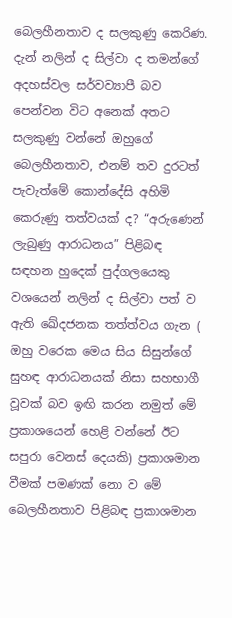බෙලහීනතාව ද සලකුණු කෙරිණ. දැන් නලින් ද සිල්වා ද තමන්ගේ අදහස්වල සර්වව්‍යාපී බව පෙන්වන විට අනෙක් අතට සලකුණු වන්නේ ඔහුගේ බෙලහීනතාව, එනම් තව දුරටත් පැවැත්මේ කොන්දේසි අහිමි කෙරුණු තත්වයක් ද? “අරුණෙන් ලැබුණු ආරාධනය” පිළිබඳ සඳහන හුදෙක් පුද්ගලයෙකු වශයෙන් නලින් ද සිල්වා පත් ව ඇති ඛේදජනක තත්ත්වය ගැන ( ඔහු වරෙක මෙය සිය සිසුන්ගේ සුහඳ ආරාධනයක් නිසා සහභාගී වූවක් බව ඉඟි කරන නමුත් මේ ප්‍රකාශයෙන් හෙළි වන්නේ ඊට සපුරා වෙනස් දෙයකි) ප්‍රකාශමාන වීමක් පමණක් නො ව මේ බෙලහීනතාව පිළිබඳ ප්‍රකාශමාන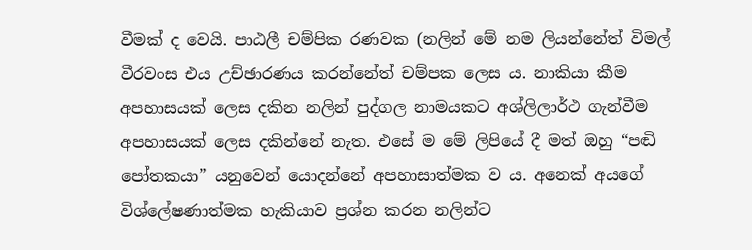වීමක් ද වෙයි. පාඨලී චම්පික රණවක (නලින් මේ නම ලියන්නේත් විමල් වීරවංස එය උච්ඡාරණය කරන්නේත් චම්පක ලෙස ය. නාකියා කීම අපහාසයක් ලෙස දකින නලින් පුද්ගල නාමයකට අශ්ලිලාර්ථ ගැන්වීම අපහාසයක් ලෙස දකින්නේ නැත. එසේ ම මේ ලිපියේ දී මත් ඔහු “පඬි පෝතකයා” යනුවෙන් යොදන්නේ අපහාසාත්මක ව ය. අනෙක් අයගේ විශ්ලේෂණාත්මක හැකියාව ප්‍රශ්න කරන නලින්ට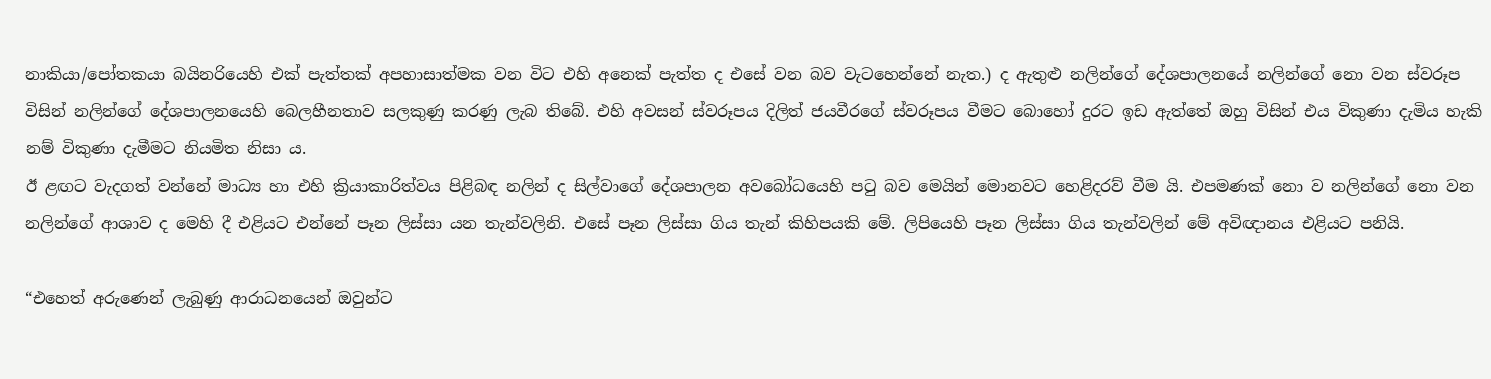නාකියා/පෝතකයා බයිනරියෙහි එක් පැත්තක් අපහාසාත්මක වන විට එහි අනෙක් පැත්ත ද එසේ වන බව වැටහෙන්නේ නැත.) ද ඇතුළු නලින්ගේ දේශපාලනයේ නලින්ගේ නො වන ස්වරූප විසින් නලින්ගේ දේශපාලනයෙහි බෙලහීනතාව සලකුණු කරණු ලැබ තිබේ. එහි අවසන් ස්වරූපය දිලිත් ජයවීරගේ ස්වරූපය වීමට බොහෝ දුරට ඉඩ ඇත්තේ ඔහු විසින් එය විකුණා දැමිය හැකි නම් විකුණා දැමීමට නියමිත නිසා ය.
ඊ ළඟට වැදගත් වන්නේ මාධ්‍ය හා එහි ක්‍රියාකාරිත්වය පිළිබඳ නලින් ද සිල්වාගේ දේශපාලන අවබෝධයෙහි පටු බව මෙයින් මොනවට හෙළිදරව් වීම යි. එපමණක් නො ව නලින්ගේ නො වන නලින්ගේ ආශාව ද මෙහි දී එළියට එන්නේ පෑන ලිස්සා යන තැන්වලිනි. එසේ පෑන ලිස්සා ගිය තැන් කිහිපයකි මේ. ලිපියෙහි පෑන ලිස්සා ගිය තැන්වලින් මේ අවිඥානය එළියට පනියි.

“එහෙත් අරුණෙන් ලැබුණු ආරාධනයෙන් ඔවුන්ට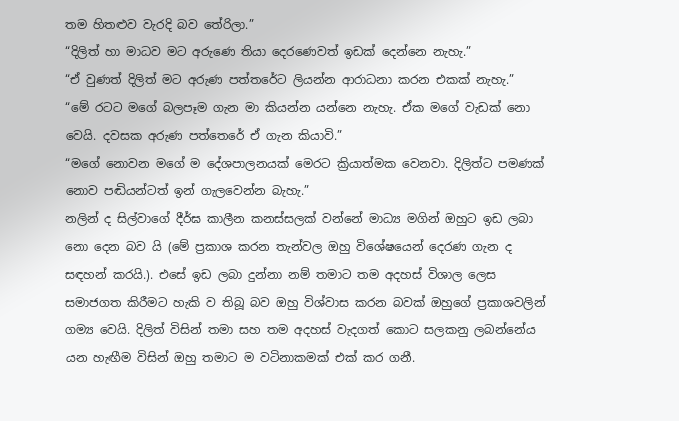තම හිතළුව වැරදි බව තේරිලා.”
“දිලිත් හා මාධව මට අරුණෙ තියා දෙරණෙවත් ඉඩක් දෙන්නෙ නැහැ.”
“ඒ වුණත් දිලිත් මට අරුණ පත්තරේට ලියන්න ආරාධනා කරන එකක් නැහැ.”
“මේ රටට මගේ බලපෑම ගැන මා කියන්න යන්නෙ නැහැ. ඒක මගේ වැඩක් නො වෙයි. දවසක අරුණ පත්තෙරේ ඒ ගැන කියාවි.”
“මගේ නොවන මගේ ම දේශපාලනයක් මෙරට ක්‍රියාත්මක වෙනවා. දිලිත්ට පමණක් නොව පඬියන්ටත් ඉන් ගැලවෙන්න බැහැ.”
නලින් ද සිල්වාගේ දීර්ඝ කාලීන කනස්සලක් වන්නේ මාධ්‍ය මගින් ඔහුට ඉඩ ලබා නො දෙන බව යි (මේ ප්‍රකාශ කරන තැන්වල ඔහු විශේෂයෙන් දෙරණ ගැන ද සඳහන් කරයි.). එසේ ඉඩ ලබා දුන්නා නම් තමාට තම අදහස් විශාල ලෙස සමාජගත කිරීමට හැකි ව තිබූ බව ඔහු විශ්වාස කරන බවක් ඔහුගේ ප්‍රකාශවලින් ගම්‍ය වෙයි. දිලිත් විසින් තමා සහ තම අදහස් වැදගත් කොට සලකනු ලබන්නේය යන හැඟීම විසින් ඔහු තමාට ම වටිනාකමක් එක් කර ගනී.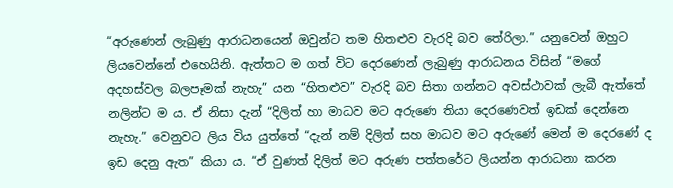“අරුණෙන් ලැබුණු ආරාධනයෙන් ඔවුන්ට තම හිතළුව වැරදි බව තේරිලා.” යනුවෙන් ඔහුට ලියවෙන්නේ එහෙයිනි. ඇත්තට ම ගත් විට දෙරණෙන් ලැබුණු ආරාධනය විසින් “මගේ අදහස්වල බලපෑමක් නැහැ” යන “හිතළුව” වැරදි බව සිතා ගන්නට අවස්ථාවක් ලැබී ඇත්තේ නලින්ට ම ය. ඒ නිසා දැන් “දිලිත් හා මාධව මට අරුණෙ තියා දෙරණෙවත් ඉඩක් දෙන්නෙ නැහැ.” වෙනුවට ලිය විය යුත්තේ “දැන් නම් දිලිත් සහ මාධව මට අරුණේ මෙන් ම දෙරණේ ද ඉඩ දෙනු ඇත” කියා ය. “ඒ වුණත් දිලිත් මට අරුණ පත්තරේට ලියන්න ආරාධනා කරන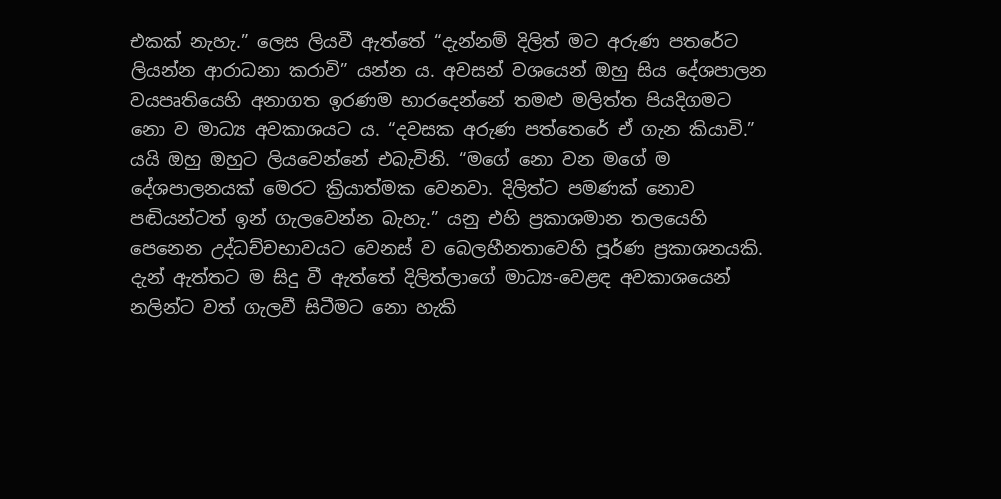එකක් නැහැ.” ලෙස ලියවී ඇත්තේ “දැන්නම් දිලිත් මට අරුණ පතරේට ලියන්න ආරාධනා කරාවි” යන්න ය. අවසන් වශයෙන් ඔහු සිය දේශපාලන වයපෘතියෙහි අනාගත ඉරණම භාරදෙන්නේ තමළු මලිත්ත පියදිගමට නො ව මාධ්‍ය අවකාශයට ය. “දවසක අරුණ පත්තෙරේ ඒ ගැන කියාවි.” යයි ඔහු ඔහුට ලියවෙන්නේ එබැවිනි. “මගේ නො වන මගේ ම දේශපාලනයක් මෙරට ක්‍රියාත්මක වෙනවා. දිලිත්ට පමණක් නොව පඬියන්ටත් ඉන් ගැලවෙන්න බැහැ.” යනු එහි ප්‍රකාශමාන තලයෙහි පෙනෙන උද්ධච්චභාවයට වෙනස් ව බෙලහීනතාවෙහි පූර්ණ ප්‍රකාශනයකි. දැන් ඇත්තට ම සිදු වී ඇත්තේ දිලිත්ලාගේ මාධ්‍ය-වෙළඳ අවකාශයෙන් නලින්ට වත් ගැලවී සිටීමට නො හැකි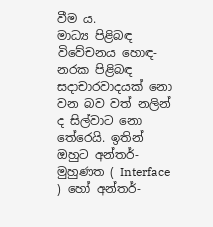වීම ය.
මාධ්‍ය පිළිබඳ විවේචනය හොඳ-නරක පිළිබඳ සදාචාරවාදයක් නො වන බව වත් නලින් ද සිල්වාට නො තේරෙයි. ඉතින් ඔහුට අන්තර්-මුහුණත ( Interface ) හෝ අන්තර්-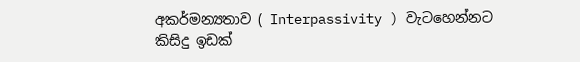අකර්මන්‍යතාව ( Interpassivity ) වැටහෙන්නට කිසිදු ඉඩක්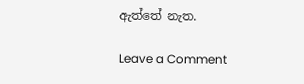ඇත්තේ නැත.

Leave a Comment